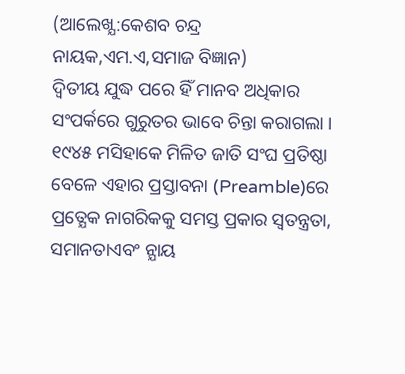(ଆଲେଖ୍ଯ:କେଶବ ଚନ୍ଦ୍ର ନାୟକ,ଏମ.ଏ,ସମାଜ ବିଜ୍ଞାନ)
ଦ୍ବିତୀୟ ଯୁଦ୍ଧ ପରେ ହିଁ ମାନବ ଅଧିକାର ସଂପର୍କରେ ଗୁରୁତର ଭାବେ ଚିନ୍ତା କରାଗଲା । ୧୯୪୫ ମସିହାକେ ମିଳିତ ଜାତି ସଂଘ ପ୍ରତିଷ୍ଠା ବେଳେ ଏହାର ପ୍ରସ୍ତାବନା (Preamble)ରେ ପ୍ରତ୍ଯେକ ନାଗରିକକୁ ସମସ୍ତ ପ୍ରକାର ସ୍ବତନ୍ତ୍ରତା, ସମାନତାଏବଂ ନ୍ଯାୟ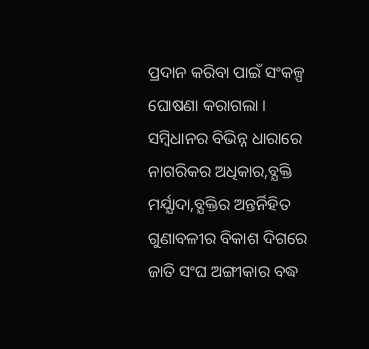ପ୍ରଦାନ କରିବା ପାଇଁ ସଂକଳ୍ପ ଘୋଷଣା କରାଗଲା । ସମ୍ବିଧାନର ବିଭିନ୍ନ ଧାରାରେ ନାଗରିକର ଅଧିକାର,ବ୍ଯକ୍ତି ମର୍ଯ୍ଯାଦା,ବ୍ଯକ୍ତିର ଅନ୍ତର୍ନିହିତ ଗୁଣାବଳୀର ବିକାଶ ଦିଗରେ ଜାତି ସଂଘ ଅଙ୍ଗୀକାର ବଦ୍ଧ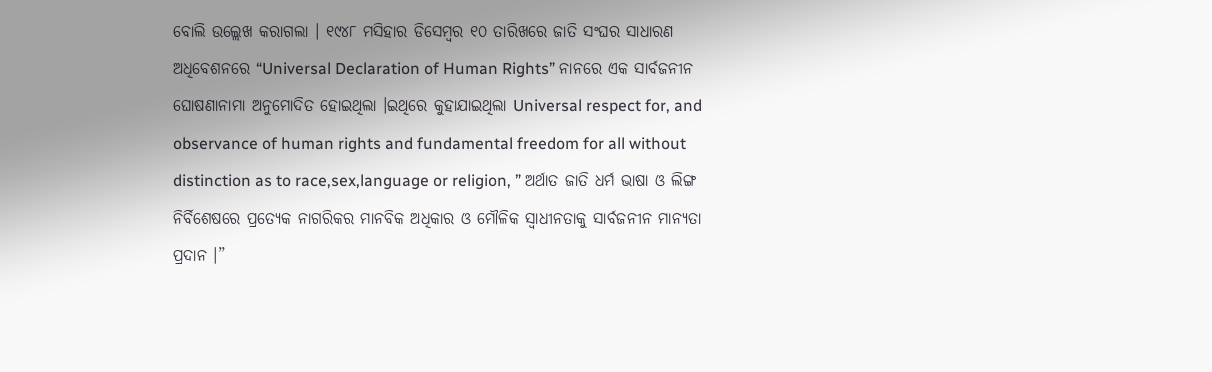ବୋଲି ଉଲ୍ଲେଖ କରାଗଲା । ୧୯୪୮ ମସିହାର ଡିସେମ୍ବର ୧୦ ତାରିଖରେ ଜାତି ସଂଘର ସାଧାରଣ ଅଧିବେଶନରେ “Universal Declaration of Human Rights” ନାନରେ ଏକ ସାର୍ବଜନୀନ ଘୋଷଣାନାମା ଅନୁମୋଦିତ ହୋଇଥିଲା ।ଇଥିରେ କୁହାଯାଇଥିଲା Universal respect for, and observance of human rights and fundamental freedom for all without distinction as to race,sex,language or religion, ” ଅର୍ଥାତ ଜାତି ଧର୍ମ ଭାଷା ଓ ଲିଙ୍ଗ ନିର୍ବିଶେଷରେ ପ୍ରତ୍ଯେକ ନାଗରିକର ମାନବିକ ଅଧିକାର ଓ ମୌଳିକ ସ୍ବାଧୀନତାକୁ ସାର୍ବଜନୀନ ମାନ୍ଯତା ପ୍ରଦାନ ।”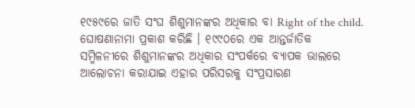୧୯୫୯ରେ ଜାତି ସଂଘ ଶିଶୁମାନଙ୍କର ଅଧିକାର ବା Right of the child. ଘୋଷଣାନାମା ପ୍ରକାଶ କରିଛି । ୧୯୯୦ରେ ଏକ ଆନ୍ତର୍ଜାତିକ
ସମ୍ମିଳନୀରେ ଶିଶୁମାନଙ୍କର ଅଧିକାର ସଂପର୍କରେ ବ୍ଯାପକ ଭାଲରେ ଆଲୋଚନା କରାଯାଇ ଏହାର ପରିସରକୁ ସଂପ୍ରସାରଣ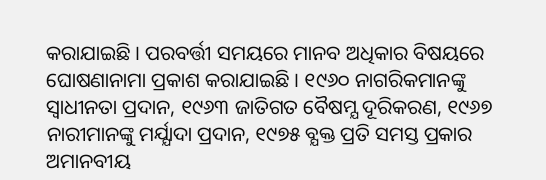କରାଯାଇଛି । ପରବର୍ତ୍ତୀ ସମୟରେ ମାନବ ଅଧିକାର ବିଷୟରେ ଘୋଷଣାନାମା ପ୍ରକାଶ କରାଯାଇଛି । ୧୯୬୦ ନାଗରିକମାନଙ୍କୁ ସ୍ବାଧୀନତା ପ୍ରଦାନ, ୧୯୬୩ ଜାତିଗତ ବୈଷମ୍ଯ ଦୂରିକରଣ, ୧୯୬୭ ନାରୀମାନଙ୍କୁ ମର୍ଯ୍ଯାଦା ପ୍ରଦାନ, ୧୯୭୫ ବ୍ଯକ୍ତ ପ୍ରତି ସମସ୍ତ ପ୍ରକାର ଅମାନବୀୟ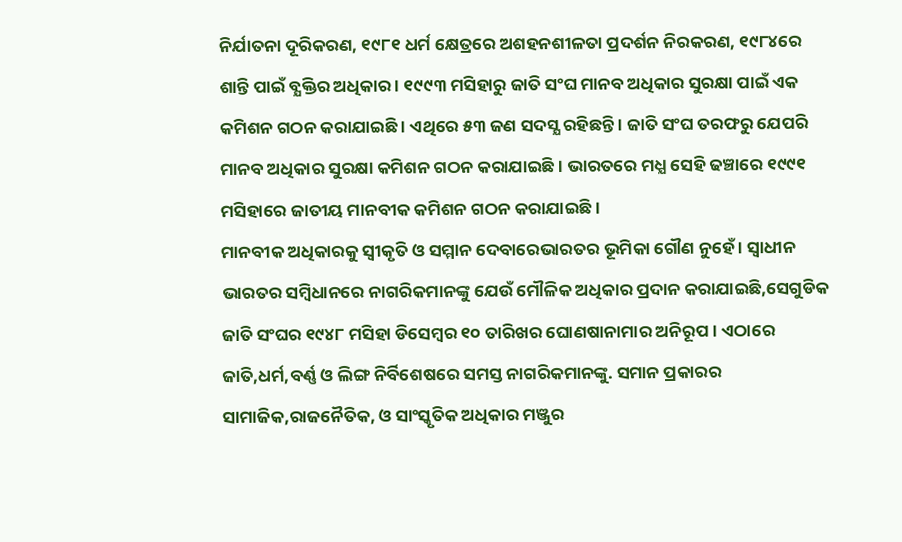ନିର୍ଯାତନା ଦୂରିକରଣ, ୧୯୮୧ ଧର୍ମ କ୍ଷେତ୍ରରେ ଅଶହନଶୀଳତା ପ୍ରଦର୍ଶନ ନିରକରଣ, ୧୯୮୪ରେ ଶାନ୍ତି ପାଇଁ ବ୍ଯକ୍ତିର ଅଧିକାର । ୧୯୯୩ ମସିହାରୁ ଜାତି ସଂଘ ମାନବ ଅଧିକାର ସୁରକ୍ଷା ପାଇଁ ଏକ କମିଶନ ଗଠନ କରାଯାଇଛି । ଏଥିରେ ୫୩ ଜଣ ସଦସ୍ଯ ରହିଛନ୍ତି । ଜାତି ସଂଘ ତରଫରୁ ଯେପରି ମାନବ ଅଧିକାର ସୁରକ୍ଷା କମିଶନ ଗଠନ କରାଯାଇଛି । ଭାରତରେ ମଧ୍ଯ ସେହି ଢଞ୍ଚାରେ ୧୯୯୧ ମସିହାରେ ଜାତୀୟ ମାନବୀକ କମିଶନ ଗଠନ କରାଯାଇଛି ।
ମାନବୀକ ଅଧିକାରକୁ ସ୍ବୀକୃତି ଓ ସମ୍ମାନ ଦେବାରେଭାରତର ଭୂମିକା ଗୌଣ ନୁହେଁ । ସ୍ବାଧୀନ ଭାରତର ସମ୍ବିଧାନରେ ନାଗରିକମାନଙ୍କୁ ଯେଉଁ ମୌଳିକ ଅଧିକାର ପ୍ରଦାନ କରାଯାଇଛି,ସେଗୁଡିକ ଜାତି ସଂଘର ୧୯୪୮ ମସିହା ଡିସେମ୍ବର ୧୦ ତାରିଖର ଘୋଣଷାନାମାର ଅନିରୂପ । ଏଠାରେ ଜାତି,ଧର୍ମ,ବର୍ଣ୍ଣ ଓ ଲିଙ୍ଗ ନିର୍ବିଶେଷରେ ସମସ୍ତ ନାଗରିକମାନଙ୍କୁ. ସମାନ ପ୍ରକାରର ସାମାଜିକ,ରାଜନୈତିକ, ଓ ସାଂସ୍କୃତିକ ଅଧିକାର ମଞ୍ଜୁର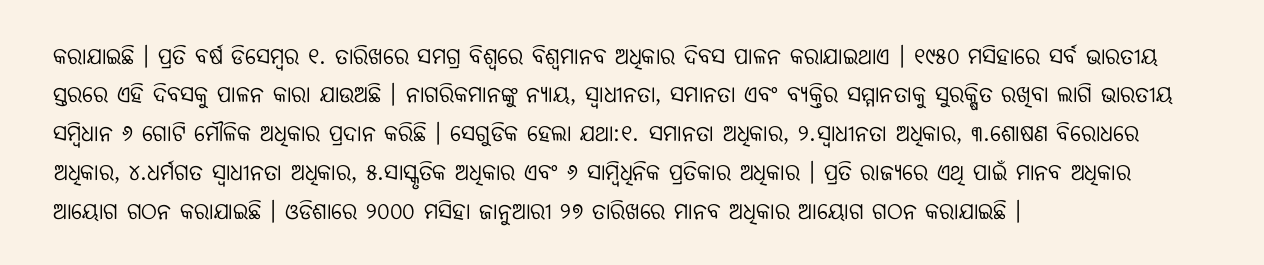କରାଯାଇଛି । ପ୍ରତି ବର୍ଷ ଡିସେମ୍ବର ୧. ତାରିଖରେ ସମଗ୍ର ବିଶ୍ବରେ ବିଶ୍ବମାନବ ଅଧିକାର ଦିବସ ପାଳନ କରାଯାଇଥାଏ । ୧୯୫୦ ମସିହାରେ ସର୍ବ ଭାରତୀୟ ସ୍ତରରେ ଏହି ଦିବସକୁ ପାଳନ କାରା ଯାଉଅଛି । ନାଗରିକମାନଙ୍କୁ ନ୍ଯାୟ, ସ୍ବାଧୀନତା, ସମାନତା ଏବଂ ବ୍ଯକ୍ତିର ସମ୍ମାନତାକୁ ସୁରକ୍ଷିତ ରଖିବା ଲାଗି ଭାରତୀୟ ସମ୍ବିଧାନ ୬ ଗୋଟି ମୌଳିକ ଅଧିକାର ପ୍ରଦାନ କରିଛି । ସେଗୁଡିକ ହେଲା ଯଥା:୧. ସମାନତା ଅଧିକାର, ୨.ସ୍ବାଧୀନତା ଅଧିକାର, ୩.ଶୋଷଣ ବିରୋଧରେ ଅଧିକାର, ୪.ଧର୍ମଗତ ସ୍ବାଧୀନତା ଅଧିକାର, ୫.ସାସ୍କୃତିକ ଅଧିକାର ଏବଂ ୬ ସାମ୍ବିଧିନିକ ପ୍ରତିକାର ଅଧିକାର । ପ୍ରତି ରାଜ୍ଯରେ ଏଥି ପାଇଁ ମାନବ ଅଧିକାର ଆୟୋଗ ଗଠନ କରାଯାଇଛି । ଓଡିଶାରେ ୨୦୦୦ ମସିହା ଜାନୁଆରୀ ୨୭ ତାରିଖରେ ମାନବ ଅଧିକାର ଆୟୋଗ ଗଠନ କରାଯାଇଛି ।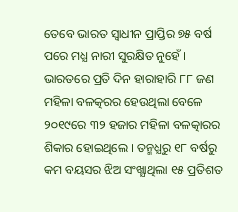ତେବେ ଭାରତ ସ୍ବାଧୀନ ପ୍ରାପ୍ତିର ୭୫ ବର୍ଷ ପରେ ମଧ୍ଯ ନାରୀ ସୁରକ୍ଷିତ ନୁହେଁ । ଭାରତରେ ପ୍ରତି ଦିନ ହାରାହାରି ୮୮ ଜଣ ମହିଳା ବଳତ୍କରର ହେଉଥିଲା ବେଳେ ୨୦୧୯ରେ ୩୨ ହଜାର ମହିଳା ବଳତ୍କାରର ଶିକାର ହୋଇଥିଲେ । ତନ୍ମଧ୍ଯରୁ ୧୮ ବର୍ଷରୁ କମ ବୟସର ଝିଅ ସଂଖ୍ଯାଥିଲା ୧୫ ପ୍ରତିଶତ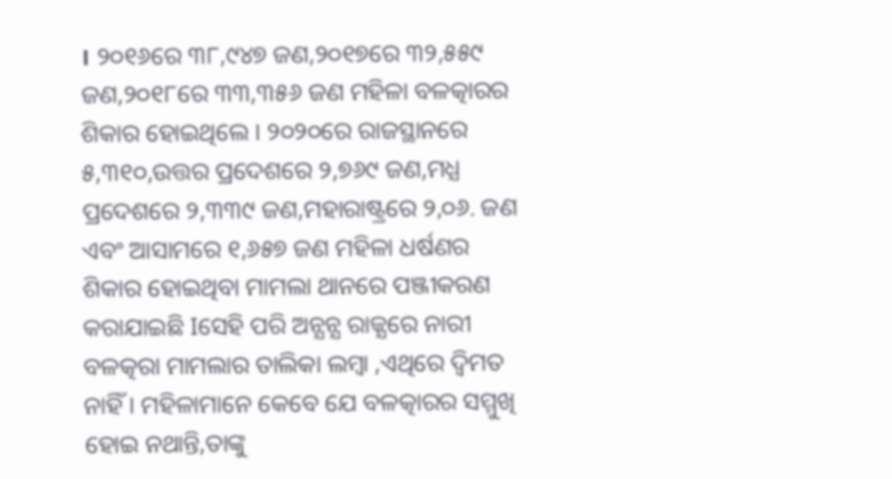। ୨୦୧୬ରେ ୩୮,୯୪୭ ଜଣ,୨୦୧୭ରେ ୩୨,୫୫୯ ଜଣ,୨୦୧୮ରେ ୩୩,୩୫୬ ଜଣ ମହିଳା ବଳତ୍କାରର ଶିକାର ହୋଇଥିଲେ । ୨୦୨୦ରେ ରାଜସ୍ଥାନରେ ୫,୩୧୦,ଉତ୍ତର ପ୍ରଦେଶରେ ୨,୭୬୯ ଜଣ,ମଧ୍ଯ ପ୍ରଦେଶରେ ୨,୩୩୯ ଜଣ,ମହାରାଷ୍ଟ୍ରରେ ୨,୦୬. ଜଣ ଏବଂ ଆସାମରେ ୧,୬୫୭ ଜଣ ମହିଳା ଧର୍ଷଣର ଶିକାର ହୋଇଥିବା ମାମଲା ଥାନରେ ପଞ୍ଜୀକରଣ କରାଯାଇଛି Iସେହି ପରି ଅନ୍ଯନ୍ଯ ରାଜ୍ଯରେ ନାରୀ ବଳତ୍କରା ମାମଲାର ତାଲିକା ଲମ୍ବା ,ଏଥିରେ ଦ୍ବିମତ ନାହିଁ । ମହିଳାମାନେ କେବେ ଯେ ବଳତ୍କାରର ସମ୍ମୁଖି ହୋଇ ନଥାନ୍ତି,ତାଙ୍କୁ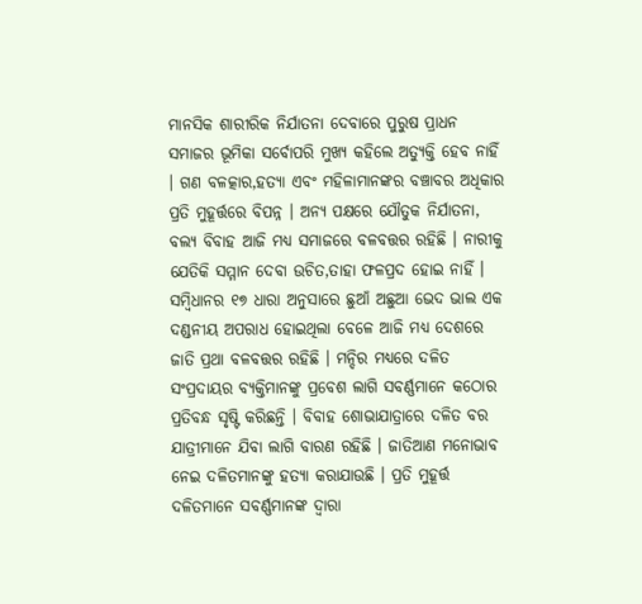ମାନସିକ ଶାରୀରିକ ନିର୍ଯାତନା ଦେବାରେ ପୁରୁଷ ପ୍ରାଧନ ସମାଜର ଭୂମିକା ସର୍ବୋପରି ମୁଖ୍ଯ କହିଲେ ଅତ୍ଯୁକ୍ତି ହେବ ନାହିଁ । ଗଣ ବଳତ୍କାର,ହତ୍ଯା ଏବଂ ମହିଳାମାନଙ୍କର ବଞ୍ଚାବର ଅଧିକାର ପ୍ରତି ମୁହୂର୍ତ୍ତରେ ବିପନ୍ନ । ଅନ୍ଯ ପକ୍ଷରେ ଯୌତୁକ ନିର୍ଯାତନା, ବଲ୍ଯ ବିବାହ ଆଜି ମଧ୍ଯ ସମାଜରେ ବଳବତ୍ତର ରହିଛି । ନାରୀକୁ ଯେତିକି ସମ୍ମାନ ଦେବା ଉଚିତ,ତାହା ଫଳପ୍ରଦ ହୋଇ ନାହିଁ । ସମ୍ବିଧାନର ୧୭ ଧାରା ଅନୁସାରେ ଛୁଆଁ ଅଛୁଆ ଭେଦ ଭାଲ ଏକ ଦଣ୍ଡନୀୟ ଅପରାଧ ହୋଇଥିଲା ବେଳେ ଆଜି ମଧ୍ଯ ଦେଶରେ ଜାତି ପ୍ରଥା ବଳବତ୍ତର ରହିଛି । ମନ୍ଦିର ମଧ୍ଯରେ ଦଳିତ ସଂପ୍ରଦାୟର ବ୍ଯକ୍ତିମାନଙ୍କୁ ପ୍ରବେଶ ଲାଗି ସବର୍ଣ୍ଣମାନେ କଠୋର ପ୍ରତିବନ୍ଧ ସୃଷ୍ଟି କରିଛନ୍ତି । ବିବାହ ଶୋଭାଯାତ୍ରାରେ ଦଳିତ ବର ଯାତ୍ରୀମାନେ ଯିବା ଲାଗି ବାରଣ ରହିଛି । ଜାତିଆଣ ମନୋଭାବ ନେଇ ଦଳିତମାନଙ୍କୁ ହତ୍ଯା କରାଯାଉଛି । ପ୍ରତି ମୁହୂର୍ତ୍ତ ଦଳିତମାନେ ସବର୍ଣ୍ଣମାନଙ୍କ ଦ୍ବାରା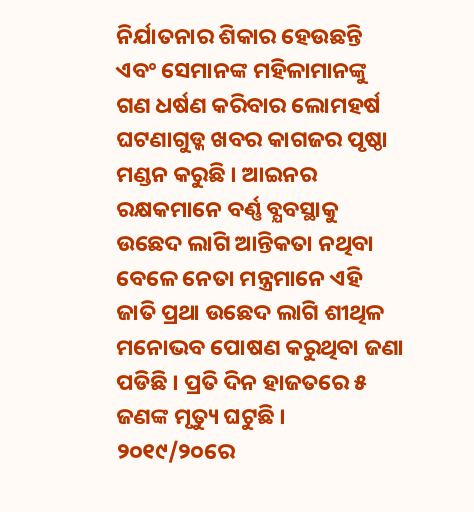ନିର୍ଯାତନାର ଶିକାର ହେଉଛନ୍ତି ଏବଂ ସେମାନଙ୍କ ମହିଳାମାନଙ୍କୁ ଗଣ ଧର୍ଷଣ କରିବାର ଲୋମହର୍ଷ ଘଟଣାଗୁଡ୍କ ଖବର କାଗଜର ପୃଷ୍ଠା ମଣ୍ଡନ କରୁଛି । ଆଇନର ରକ୍ଷକମାନେ ବର୍ଣ୍ଣ ବ୍ଯବସ୍ଥାକୁ ଉଛେଦ ଲାଗି ଆନ୍ତିକତା ନଥିବା ବେଳେ ନେତା ମନ୍ତ୍ରମାନେ ଏହି ଜାତି ପ୍ରଥା ଉଛେଦ ଲାଗି ଶୀଥିଳ ମନୋଭବ ପୋଷଣ କରୁଥିବା ଜଣା ପଡିଛି । ପ୍ରତି ଦିନ ହାଜତରେ ୫ ଜଣଙ୍କ ମୃତ୍ୟୁ ଘଟୁଛି । ୨୦୧୯/୨୦ରେ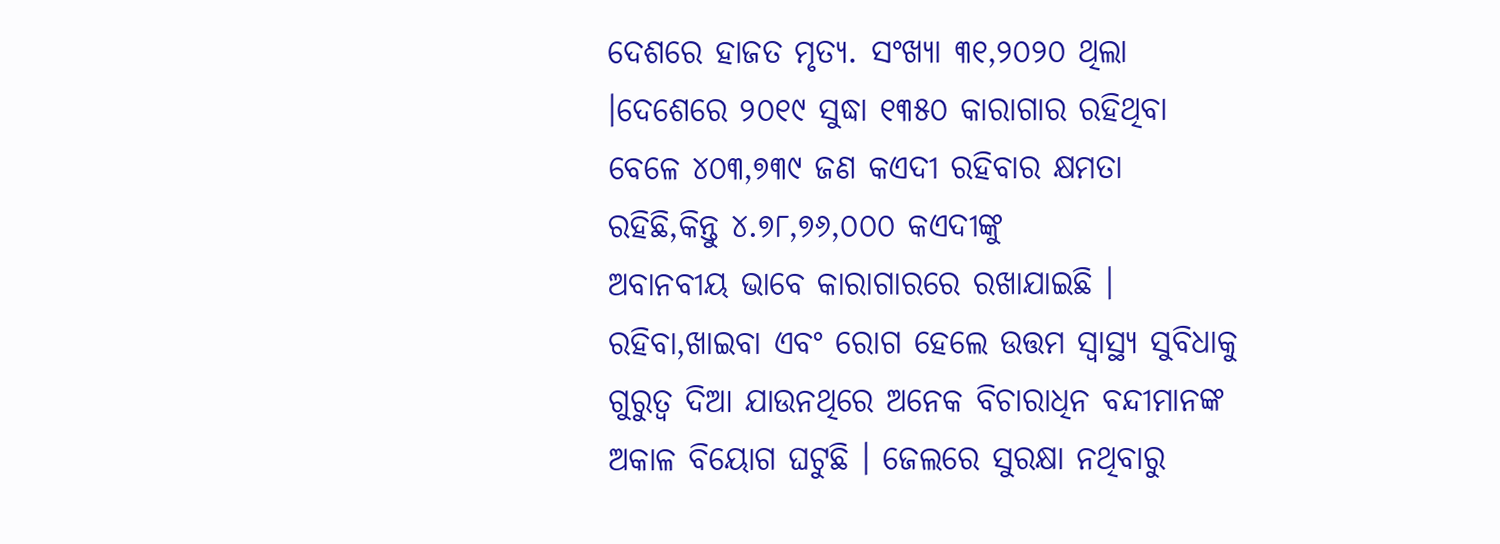ଦେଶରେ ହାଜତ ମୃତ୍ୟ. ସଂଖ୍ଯା ୩୧,୨୦୨୦ ଥିଲା ।ଦେଶେରେ ୨୦୧୯ ସୁଦ୍ଧା ୧୩୫୦ କାରାଗାର ରହିଥିବା ବେଳେ ୪୦୩,୭୩୯ ଜଣ କଏଦୀ ରହିବାର କ୍ଷମତା ରହିଛି,କିନ୍ତୁ ୪.୭୮,୭୬,୦୦୦ କଏଦୀଙ୍କୁ
ଅବାନବୀୟ ଭାବେ କାରାଗାରରେ ରଖାଯାଇଛି । ରହିବା,ଖାଇବା ଏବଂ ରୋଗ ହେଲେ ଉତ୍ତମ ସ୍ବାସ୍ଥ୍ଯ ସୁବିଧାକୁ ଗୁରୁତ୍ବ ଦିଆ ଯାଉନଥିରେ ଅନେକ ବିଚାରାଧିନ ବନ୍ଦୀମାନଙ୍କ ଅକାଳ ବିୟୋଗ ଘଟୁଛି । ଜେଲରେ ସୁରକ୍ଷା ନଥିବାରୁ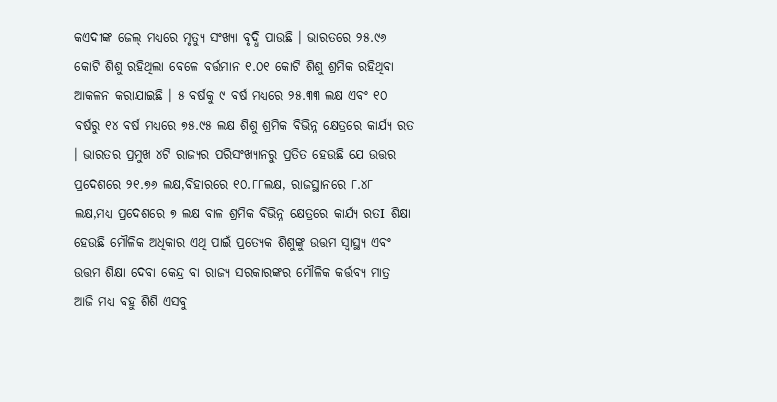କଏଦୀଙ୍କ ଜେଲ୍ ମଧ୍ଯରେ ମୃତ୍ୟୁ ସଂଖ୍ୟା ବୃଦ୍ଧି ପାଉଛି । ଭାରତରେ ୨୫.୯୬ କୋଟି ଶିଶୁ ରହିଥିଲା ବେଳେ ବର୍ତ୍ତମାନ ୧.୦୧ କୋଟି ଶିଶୁ ଶ୍ରମିକ ରହିଥିବା ଆକଳନ କରାଯାଇଛି । ୫ ବର୍ଷକୁ ୯ ବର୍ଷ ମଧ୍ଯରେ ୨୫.୩୩ ଲକ୍ଷ ଏବଂ ୧୦ ବର୍ଷରୁ ୧୪ ବର୍ଷ ମଧ୍ଯରେ ୭୫.୯୫ ଲକ୍ଷ ଶିଶୁ ଶ୍ରମିକ ବିଭିନ୍ନ କ୍ଷେତ୍ରରେ କାର୍ଯ୍ଯ ରତ । ଭାରତର ପ୍ରମୁଖ ୪ଟି ରାଜ୍ଯର ପରିସଂଖ୍ଯାନରୁ ପ୍ରତିତ ହେଉଛି ଯେ ଉତ୍ତର ପ୍ରଦେଶରେ ୨୧.୭୬ ଲକ୍ଷ,ବିହାରରେ ୧୦.୮୮ଲକ୍ଷ, ରାଜସ୍ଥାନରେ ୮.୪୮ ଲକ୍ଷ,ମଧ୍ଯ ପ୍ରଦେଶରେ ୭ ଲକ୍ଷ ବାଳ ଶ୍ରମିକ ବିଭିନ୍ନ କ୍ଷେତ୍ରରେ କାର୍ଯ୍ଯ ରତI ଶିକ୍ଷା ହେଉଛି ମୌଳିକ ଅଧିକାର ଏଥି ପାଇଁ ପ୍ରତ୍ଯେକ ଶିଶୁଙ୍କୁ ଉତ୍ତମ ସ୍ବାସ୍ଥ୍ଯ ଏବଂ ଉତ୍ତମ ଶିକ୍ଷା ଦେବା କେନ୍ଦ୍ର ବା ରାଜ୍ଯ ସରକାରଙ୍କର ମୌଳିକ କର୍ତ୍ତବ୍ଯ ମାତ୍ର ଆଜି ମଧ୍ଯ ବହୁ ଶିଶି ଏସବୁ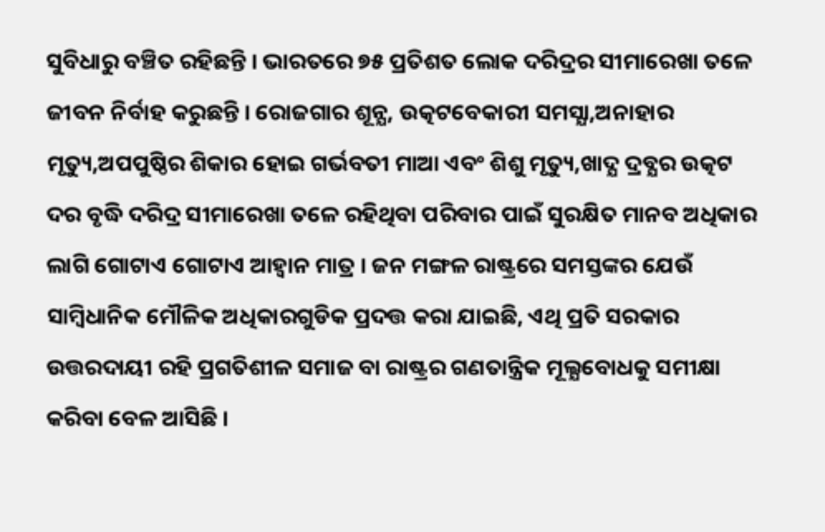ସୁବିଧାରୁ ବଞ୍ଚିତ ରହିଛନ୍ତି । ଭାରତରେ ୭୫ ପ୍ରତିଶତ ଲୋକ ଦରିଦ୍ରର ସୀମାରେଖା ତଳେ ଜୀବନ ନିର୍ବାହ କରୁଛନ୍ତି । ରୋଜଗାର ଶୂନ୍ଯ, ଉତ୍କଟବେକାରୀ ସମସ୍ଯା,ଅନାହାର ମୃତ୍ୟୁ,ଅପପୁଷ୍ଠିର ଶିକାର ହୋଇ ଗର୍ଭବତୀ ମାଆ ଏବଂ ଶିଶୁ ମୃତ୍ୟୁ,ଖାଦ୍ଯ ଦ୍ରବ୍ଯର ଉତ୍କଟ ଦର ବୃଦ୍ଧି ଦରିଦ୍ର ସୀମାରେଖା ତଳେ ରହିଥିବା ପରିବାର ପାଇଁ ସୁରକ୍ଷିତ ମାନବ ଅଧିକାର ଲାଗି ଗୋଟାଏ ଗୋଟାଏ ଆହ୍ବାନ ମାତ୍ର । ଜନ ମଙ୍ଗଳ ରାଷ୍ଟ୍ରରେ ସମସ୍ତଙ୍କର ଯେଉଁ ସାମ୍ବିଧାନିକ ମୌଳିକ ଅଧିକାରଗୁଡିକ ପ୍ରଦତ୍ତ କରା ଯାଇଛି, ଏଥି ପ୍ରତି ସରକାର ଉତ୍ତରଦାୟୀ ରହି ପ୍ରଗତିଶୀଳ ସମାଜ ବା ରାଷ୍ଟ୍ରର ଗଣତାନ୍ତ୍ରିକ ମୂଲ୍ଯବୋଧକୁ ସମୀକ୍ଷା କରିବା ବେଳ ଆସିଛି ।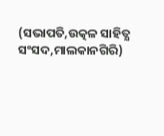(ସଭାପତି,ଉତ୍କଳ ସାହିତ୍ଯ ସଂସଦ,ମାଲକାନଗିରି)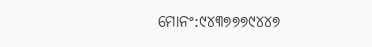ମୋନଂ:୯୪୩୭୭୭୯୪୪୭